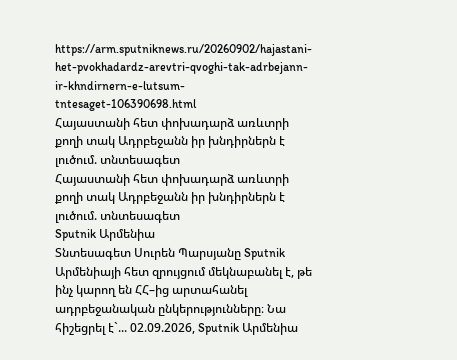https://arm.sputniknews.ru/20260902/hajastani-het-pvokhadardz-arevtri-qvoghi-tak-adrbejann-ir-khndirnern-e-lutsum-tntesaget-106390698.html
Հայաստանի հետ փոխադարձ առևտրի քողի տակ Ադրբեջանն իր խնդիրներն է լուծում. տնտեսագետ
Հայաստանի հետ փոխադարձ առևտրի քողի տակ Ադրբեջանն իր խնդիրներն է լուծում. տնտեսագետ
Sputnik Արմենիա
Տնտեսագետ Սուրեն Պարսյանը Sputnik Արմենիայի հետ զրույցում մեկնաբանել է, թե ինչ կարող են ՀՀ–ից արտահանել ադրբեջանական ընկերությունները։ Նա հիշեցրել է`... 02.09.2026, Sputnik Արմենիա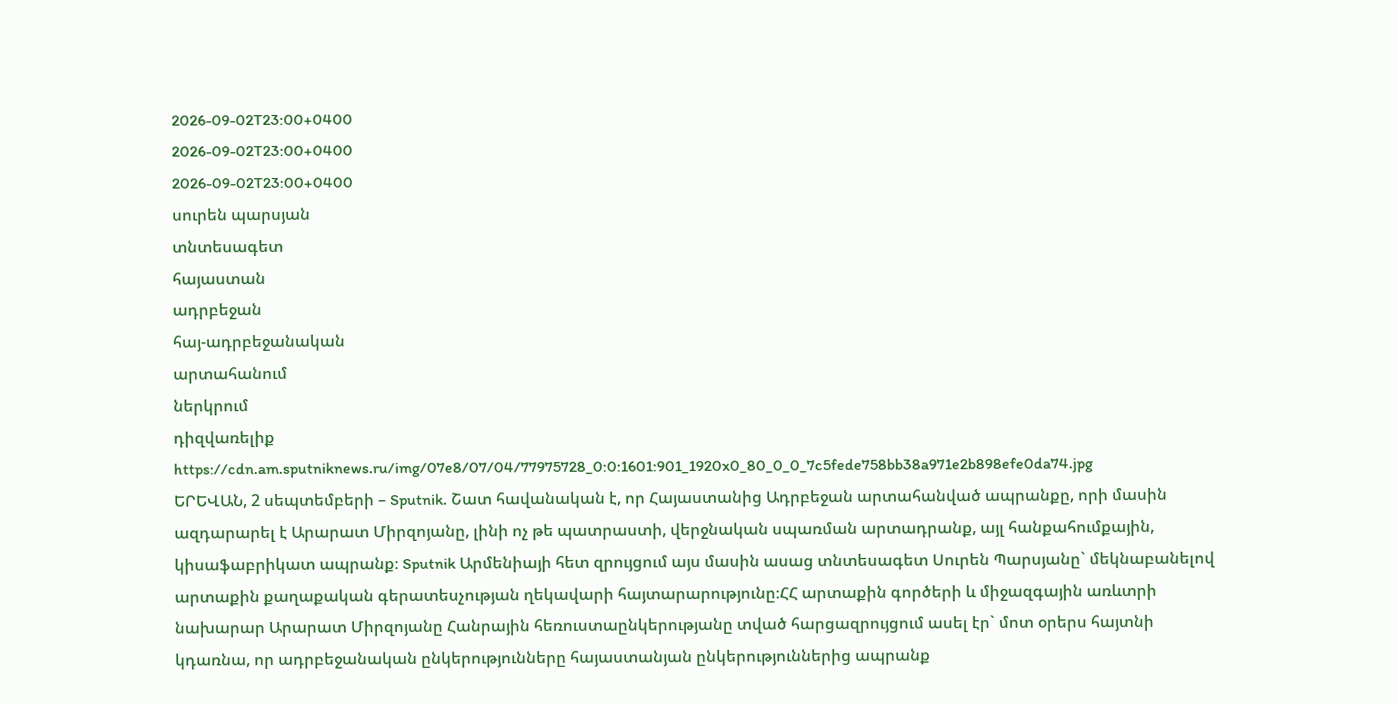2026-09-02T23:00+0400
2026-09-02T23:00+0400
2026-09-02T23:00+0400
սուրեն պարսյան
տնտեսագետ
հայաստան
ադրբեջան
հայ-ադրբեջանական
արտահանում
ներկրում
դիզվառելիք
https://cdn.am.sputniknews.ru/img/07e8/07/04/77975728_0:0:1601:901_1920x0_80_0_0_7c5fede758bb38a971e2b898efe0da74.jpg
ԵՐԵՎԱՆ, 2 սեպտեմբերի – Sputnik. Շատ հավանական է, որ Հայաստանից Ադրբեջան արտահանված ապրանքը, որի մասին ազդարարել է Արարատ Միրզոյանը, լինի ոչ թե պատրաստի, վերջնական սպառման արտադրանք, այլ հանքահումքային, կիսաֆաբրիկատ ապրանք։ Sputnik Արմենիայի հետ զրույցում այս մասին ասաց տնտեսագետ Սուրեն Պարսյանը` մեկնաբանելով արտաքին քաղաքական գերատեսչության ղեկավարի հայտարարությունը։ՀՀ արտաքին գործերի և միջազգային առևտրի նախարար Արարատ Միրզոյանը Հանրային հեռուստաընկերությանը տված հարցազրույցում ասել էր` մոտ օրերս հայտնի կդառնա, որ ադրբեջանական ընկերությունները հայաստանյան ընկերություններից ապրանք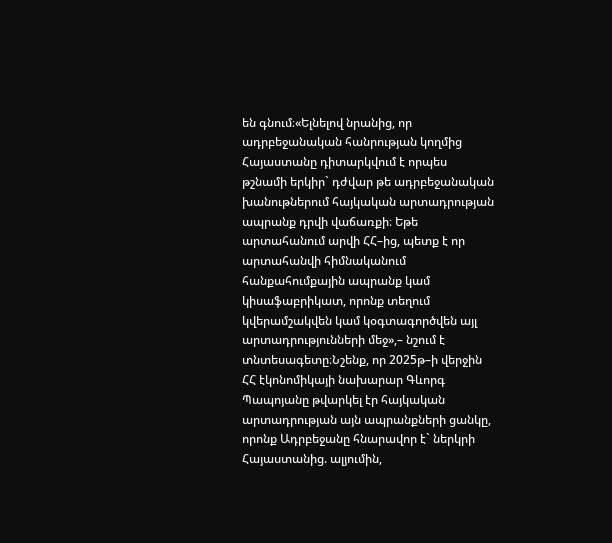են գնում։«Ելնելով նրանից, որ ադրբեջանական հանրության կողմից Հայաստանը դիտարկվում է որպես թշնամի երկիր` դժվար թե ադրբեջանական խանութներում հայկական արտադրության ապրանք դրվի վաճառքի։ Եթե արտահանում արվի ՀՀ–ից, պետք է որ արտահանվի հիմնականում հանքահումքային ապրանք կամ կիսաֆաբրիկատ, որոնք տեղում կվերամշակվեն կամ կօգտագործվեն այլ արտադրությունների մեջ»,– նշում է տնտեսագետը։Նշենք, որ 2025թ–ի վերջին ՀՀ էկոնոմիկայի նախարար Գևորգ Պապոյանը թվարկել էր հայկական արտադրության այն ապրանքների ցանկը, որոնք Ադրբեջանը հնարավոր է` ներկրի Հայաստանից. ալյումին,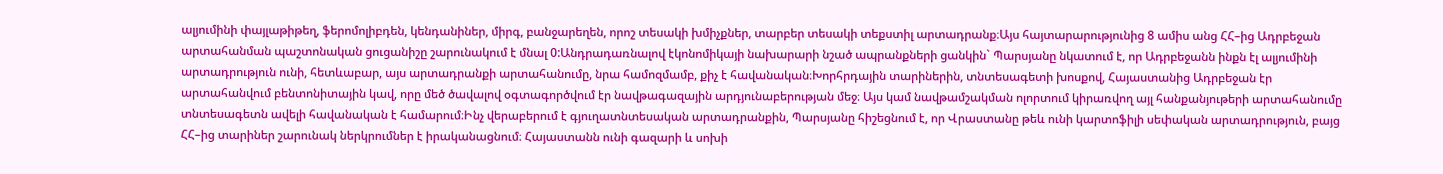ալյումինի փայլաթիթեղ, ֆերոմոլիբդեն, կենդանիներ, միրգ, բանջարեղեն, որոշ տեսակի խմիչքներ, տարբեր տեսակի տեքստիլ արտադրանք։Այս հայտարարությունից 8 ամիս անց ՀՀ–ից Ադրբեջան արտահանման պաշտոնական ցուցանիշը շարունակում է մնալ 0:Անդրադառնալով էկոնոմիկայի նախարարի նշած ապրանքների ցանկին` Պարսյանը նկատում է, որ Ադրբեջանն ինքն էլ ալյումինի արտադրություն ունի, հետևաբար, այս արտադրանքի արտահանումը, նրա համոզմամբ, քիչ է հավանական։Խորհրդային տարիներին, տնտեսագետի խոսքով, Հայաստանից Ադրբեջան էր արտահանվում բենտոնիտային կավ, որը մեծ ծավալով օգտագործվում էր նավթագազային արդյունաբերության մեջ։ Այս կամ նավթամշակման ոլորտում կիրառվող այլ հանքանյութերի արտահանումը տնտեսագետն ավելի հավանական է համարում։Ինչ վերաբերում է գյուղատնտեսական արտադրանքին, Պարսյանը հիշեցնում է, որ Վրաստանը թեև ունի կարտոֆիլի սեփական արտադրություն, բայց ՀՀ–ից տարիներ շարունակ ներկրումներ է իրականացնում։ Հայաստանն ունի գազարի և սոխի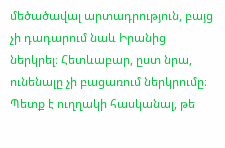մեծածավալ արտադրություն, բայց չի դադարում նաև Իրանից ներկրել։ Հետևաբար, ըստ նրա, ունենալը չի բացառում ներկրումը։ Պետք է ուղղակի հասկանալ, թե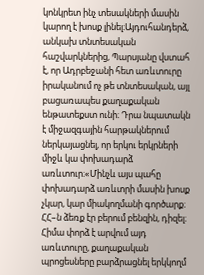կոնկրետ ինչ տեսակների մասին կարող է խոսք լինել։Այդուհանդերձ, անկախ տնտեսական հաշվարկներից, Պարսյանը վստահ է, որ Ադրբեջանի հետ առևտուրը իրականում ոչ թե տնտեսական, այլ բացառապես քաղաքական ենթատեքստ ունի։ Դրա նպատակն է միջազգային հարթակներում ներկայացնել, որ երկու երկրների միջև կա փոխադարձ առևտուր։«Մինչև այս պահը փոխադարձ առևտրի մասին խոսք չկար, կար միակողմանի գործարք։ ՀՀ–ն ձեռք էր բերում բենզին, դիզել։ Հիմա փորձ է արվում այդ առևտուրը, քաղաքական պրոցեսները բարձրացնել երկկողմ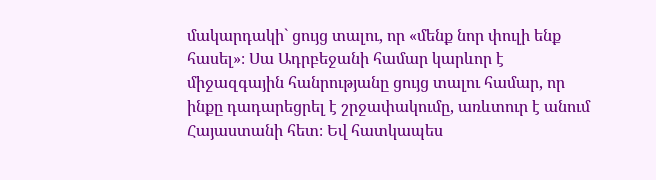մակարդակի` ցույց տալու, որ «մենք նոր փուլի ենք հասել»։ Սա Ադրբեջանի համար կարևոր է միջազգային հանրությանը ցույց տալու համար, որ ինքը դադարեցրել է շրջափակումը, առևտուր է անում Հայաստանի հետ։ Եվ հատկապես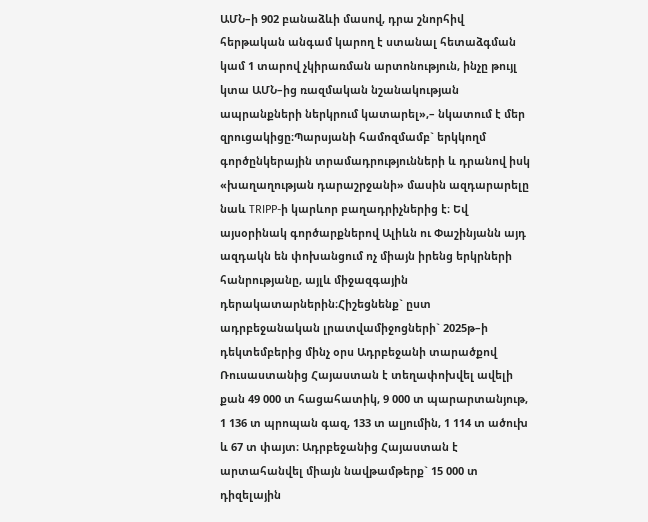ԱՄՆ–ի 902 բանաձևի մասով, դրա շնորհիվ հերթական անգամ կարող է ստանալ հետաձգման կամ 1 տարով չկիրառման արտոնություն, ինչը թույլ կտա ԱՄՆ–ից ռազմական նշանակության ապրանքների ներկրում կատարել»,– նկատում է մեր զրուցակիցը։Պարսյանի համոզմամբ` երկկողմ գործընկերային տրամադրությունների և դրանով իսկ «խաղաղության դարաշրջանի» մասին ազդարարելը նաև TRIPP-ի կարևոր բաղադրիչներից է։ Եվ այսօրինակ գործարքներով Ալիևն ու Փաշինյանն այդ ազդակն են փոխանցում ոչ միայն իրենց երկրների հանրությանը, այլև միջազգային դերակատարներին։Հիշեցնենք` ըստ ադրբեջանական լրատվամիջոցների` 2025թ–ի դեկտեմբերից մինչ օրս Ադրբեջանի տարածքով Ռուսաստանից Հայաստան է տեղափոխվել ավելի քան 49 000 տ հացահատիկ, 9 000 տ պարարտանյութ, 1 136 տ պրոպան գազ, 133 տ ալյումին, 1 114 տ ածուխ և 67 տ փայտ։ Ադրբեջանից Հայաստան է արտահանվել միայն նավթամթերք` 15 000 տ դիզելային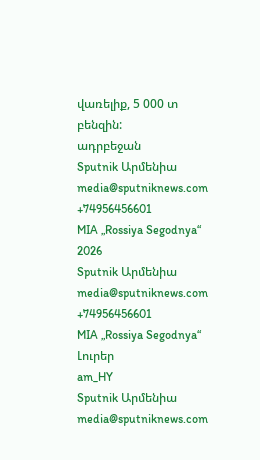վառելիք, 5 000 տ բենզին:
ադրբեջան
Sputnik Արմենիա
media@sputniknews.com
+74956456601
MIA „Rossiya Segodnya“
2026
Sputnik Արմենիա
media@sputniknews.com
+74956456601
MIA „Rossiya Segodnya“
Լուրեր
am_HY
Sputnik Արմենիա
media@sputniknews.com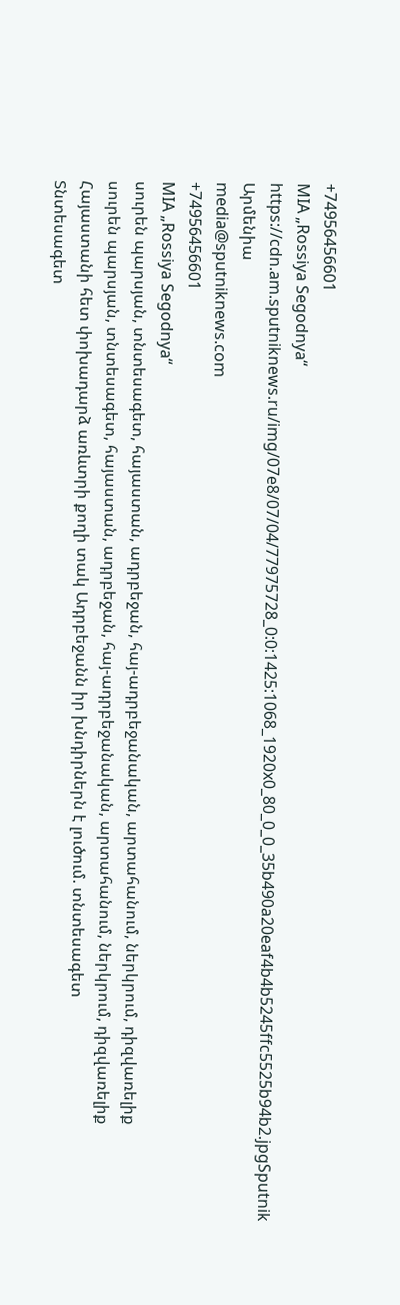+74956456601
MIA „Rossiya Segodnya“
https://cdn.am.sputniknews.ru/img/07e8/07/04/77975728_0:0:1425:1068_1920x0_80_0_0_35b490a20eaf4b4b5245ffc5525b94b2.jpgSputnik Արմենիա
media@sputniknews.com
+74956456601
MIA „Rossiya Segodnya“
սուրեն պարսյան, տնտեսագետ, հայաստան, ադրբեջան, հայ-ադրբեջանական, արտահանում, ներկրում, դիզվառելիք
սուրեն պարսյան, տնտեսագետ, հայաստան, ադրբեջան, հայ-ադրբեջանական, արտահանում, ներկրում, դիզվառելիք
Հայաստանի հետ փոխադարձ առևտրի քողի տակ Ադրբեջանն իր խնդիրներն է լուծում. տնտեսագետ
Տնտեսագետ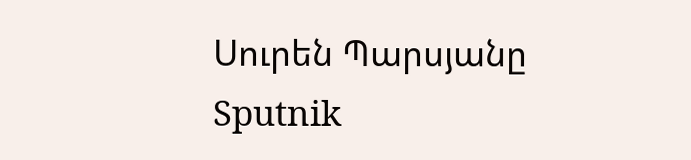Սուրեն Պարսյանը Sputnik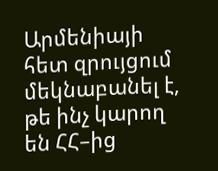Արմենիայի հետ զրույցում մեկնաբանել է, թե ինչ կարող են ՀՀ–ից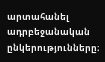արտահանել ադրբեջանական ընկերությունները։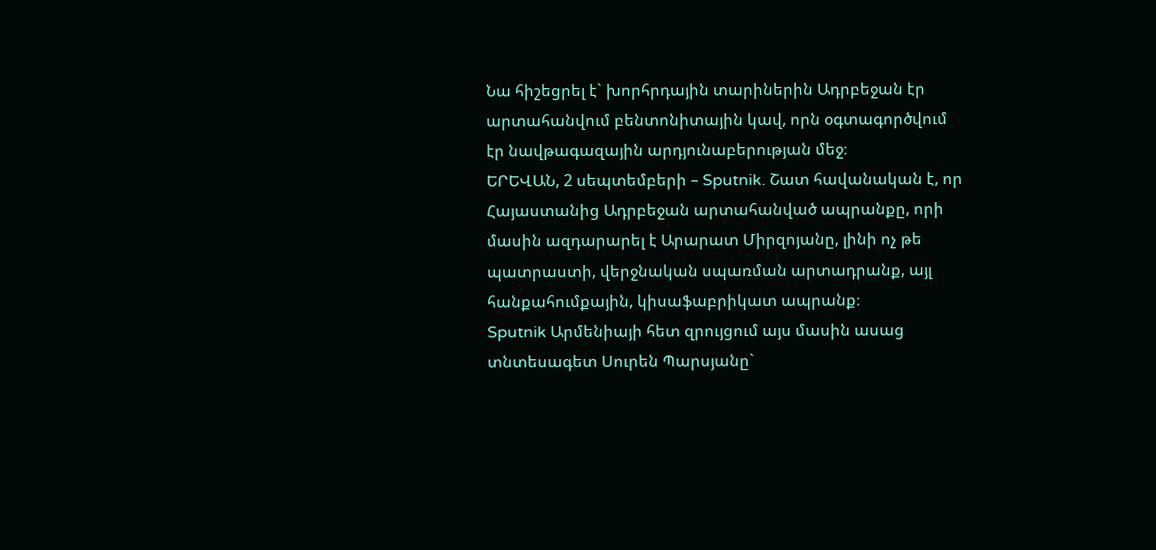Նա հիշեցրել է` խորհրդային տարիներին Ադրբեջան էր արտահանվում բենտոնիտային կավ, որն օգտագործվում էր նավթագազային արդյունաբերության մեջ։
ԵՐԵՎԱՆ, 2 սեպտեմբերի – Sputnik. Շատ հավանական է, որ Հայաստանից Ադրբեջան արտահանված ապրանքը, որի մասին ազդարարել է Արարատ Միրզոյանը, լինի ոչ թե պատրաստի, վերջնական սպառման արտադրանք, այլ հանքահումքային, կիսաֆաբրիկատ ապրանք։
Sputnik Արմենիայի հետ զրույցում այս մասին ասաց տնտեսագետ Սուրեն Պարսյանը`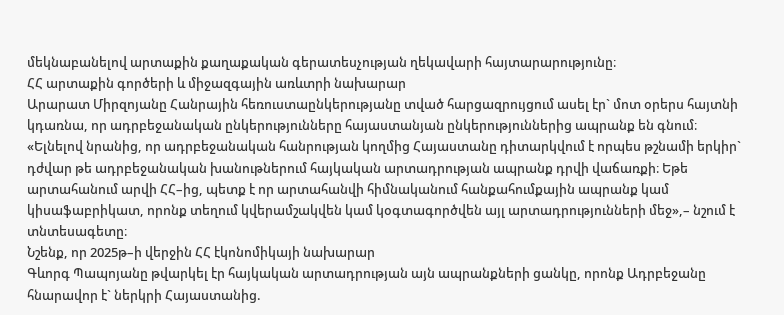մեկնաբանելով արտաքին քաղաքական գերատեսչության ղեկավարի հայտարարությունը։
ՀՀ արտաքին գործերի և միջազգային առևտրի նախարար
Արարատ Միրզոյանը Հանրային հեռուստաընկերությանը տված հարցազրույցում ասել էր` մոտ օրերս հայտնի կդառնա, որ ադրբեջանական ընկերությունները հայաստանյան ընկերություններից ապրանք են գնում։
«Ելնելով նրանից, որ ադրբեջանական հանրության կողմից Հայաստանը դիտարկվում է որպես թշնամի երկիր` դժվար թե ադրբեջանական խանութներում հայկական արտադրության ապրանք դրվի վաճառքի։ Եթե արտահանում արվի ՀՀ–ից, պետք է որ արտահանվի հիմնականում հանքահումքային ապրանք կամ կիսաֆաբրիկատ, որոնք տեղում կվերամշակվեն կամ կօգտագործվեն այլ արտադրությունների մեջ»,– նշում է տնտեսագետը։
Նշենք, որ 2025թ–ի վերջին ՀՀ էկոնոմիկայի նախարար
Գևորգ Պապոյանը թվարկել էր հայկական արտադրության այն ապրանքների ցանկը, որոնք Ադրբեջանը հնարավոր է` ներկրի Հայաստանից.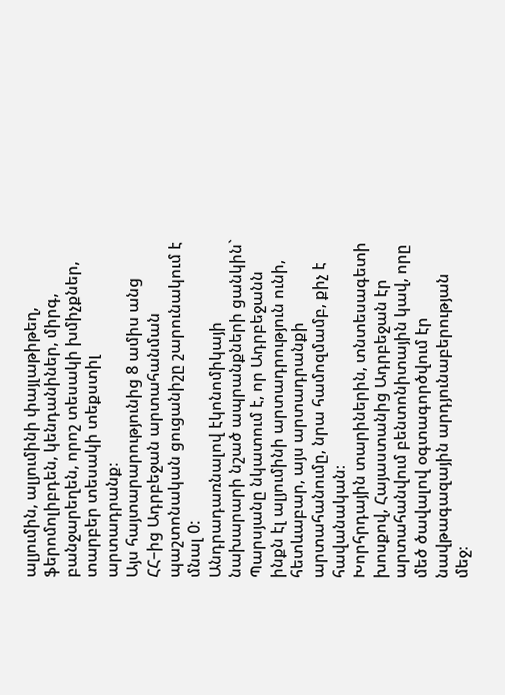ալյումին, ալյումինի փայլաթիթեղ, ֆերոմոլիբդեն, կենդանիներ, միրգ, բանջարեղեն, որոշ տեսակի խմիչքներ, տարբեր տեսակի տեքստիլ արտադրանք։
Այս հայտարարությունից 8 ամիս անց ՀՀ–ից Ադրբեջան արտահանման պաշտոնական ցուցանիշը շարունակում է մնալ 0:
Անդրադառնալով էկոնոմիկայի նախարարի նշած ապրանքների ցանկին` Պարսյանը նկատում է, որ Ադրբեջանն ինքն էլ ալյումինի արտադրություն ունի, հետևաբար, այս արտադրանքի արտահանումը, նրա համոզմամբ, քիչ է հավանական։
Խորհրդային տարիներին, տնտեսագետի խոսքով, Հայաստանից Ադրբեջան էր արտահանվում բենտոնիտային կավ, որը մեծ ծավալով օգտագործվում էր նավթագազային արդյունաբերության մեջ։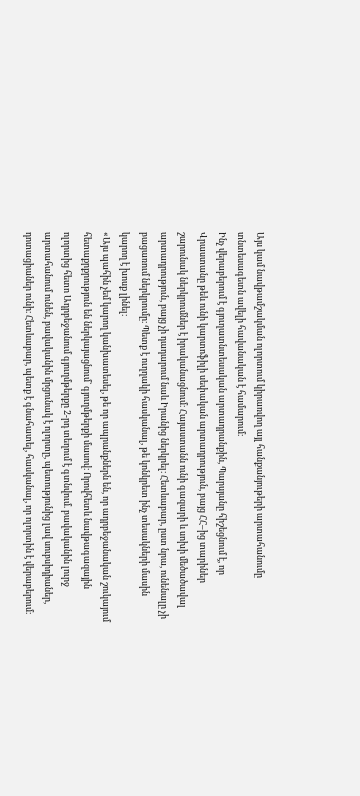Այս կամ նավթամշակման ոլորտում կիրառվող այլ հանքանյութերի արտահանումը տնտեսագետն ավելի հավանական է համարում։
Ինչ վերաբերում է գյուղատնտեսական արտադրանքին, Պարսյանը հիշեցնում է, որ Վրաստանը թեև ունի կարտոֆիլի սեփական արտադրություն, բայց ՀՀ–ից տարիներ շարունակ ներկրումներ է իրականացնում։ Հայաստանն ունի գազարի և սոխի մեծածավալ արտադրություն, բայց չի դադարում նաև Իրանից ներկրել։ Հետևաբար, ըստ նրա, ունենալը չի բացառում ներկրումը։ Պետք է ուղղակի հասկանալ, թե կոնկրետ ինչ տեսակների մասին կարող է խոսք լինել։
«Այս պահին չեմ կարող կանխատեսել, թե որ ապրանքներն են, որ ադրբեջանական շուկայում հետաքրքրություն են ներկայացնում` գյուղմթերքի մասով։ Որովհետև նավթագազային ոլորտից հետո Ադրբեջանում գյուղմթերքը 2-րդ տեղում է գտնվում. բավականին լուրջ արտահանում ունեն, բավականին մրցունակ է ոլորտը, պետությունից լավ սուբսիդիաներ, դոտացիաներ ունի։ Հետևաբար, պետք է գնահատել, հասկանալ, որ ոլորտին է վերաբերում։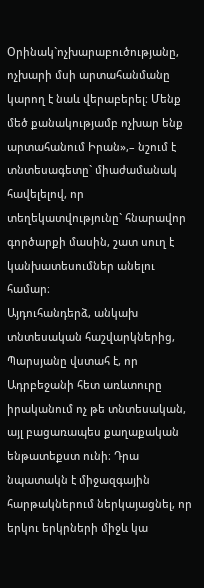Օրինակ`ոչխարաբուծությանը, ոչխարի մսի արտահանմանը կարող է նաև վերաբերել։ Մենք մեծ քանակությամբ ոչխար ենք արտահանում Իրան»,– նշում է տնտեսագետը` միաժամանակ հավելելով, որ տեղեկատվությունը` հնարավոր գործարքի մասին, շատ սուղ է կանխատեսումներ անելու համար։
Այդուհանդերձ, անկախ տնտեսական հաշվարկներից, Պարսյանը վստահ է, որ Ադրբեջանի հետ առևտուրը իրականում ոչ թե տնտեսական, այլ բացառապես քաղաքական ենթատեքստ ունի։ Դրա նպատակն է միջազգային հարթակներում ներկայացնել, որ երկու երկրների միջև կա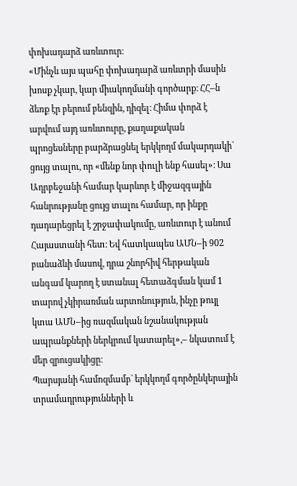փոխադարձ առևտուր։
«Մինչև այս պահը փոխադարձ առևտրի մասին խոսք չկար, կար միակողմանի գործարք։ ՀՀ–ն ձեռք էր բերում բենզին, դիզել։ Հիմա փորձ է արվում այդ առևտուրը, քաղաքական պրոցեսները բարձրացնել երկկողմ մակարդակի` ցույց տալու, որ «մենք նոր փուլի ենք հասել»։ Սա Ադրբեջանի համար կարևոր է միջազգային հանրությանը ցույց տալու համար, որ ինքը դադարեցրել է շրջափակումը, առևտուր է անում Հայաստանի հետ։ Եվ հատկապես ԱՄՆ–ի 902 բանաձևի մասով, դրա շնորհիվ հերթական անգամ կարող է ստանալ հետաձգման կամ 1 տարով չկիրառման արտոնություն, ինչը թույլ կտա ԱՄՆ–ից ռազմական նշանակության ապրանքների ներկրում կատարել»,– նկատում է մեր զրուցակիցը։
Պարսյանի համոզմամբ` երկկողմ գործընկերային տրամադրությունների և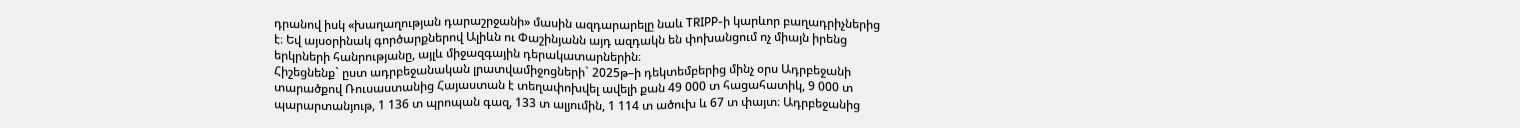դրանով իսկ «խաղաղության դարաշրջանի» մասին ազդարարելը նաև TRIPP-ի կարևոր բաղադրիչներից է։ Եվ այսօրինակ գործարքներով Ալիևն ու Փաշինյանն այդ ազդակն են փոխանցում ոչ միայն իրենց երկրների հանրությանը, այլև միջազգային դերակատարներին։
Հիշեցնենք` ըստ ադրբեջանական լրատվամիջոցների` 2025թ–ի դեկտեմբերից մինչ օրս Ադրբեջանի տարածքով Ռուսաստանից Հայաստան է տեղափոխվել ավելի քան 49 000 տ հացահատիկ, 9 000 տ պարարտանյութ, 1 136 տ պրոպան գազ, 133 տ ալյումին, 1 114 տ ածուխ և 67 տ փայտ։ Ադրբեջանից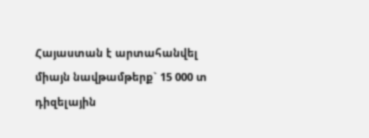Հայաստան է արտահանվել միայն նավթամթերք` 15 000 տ դիզելային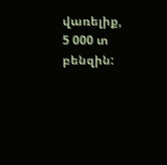վառելիք, 5 000 տ բենզին: